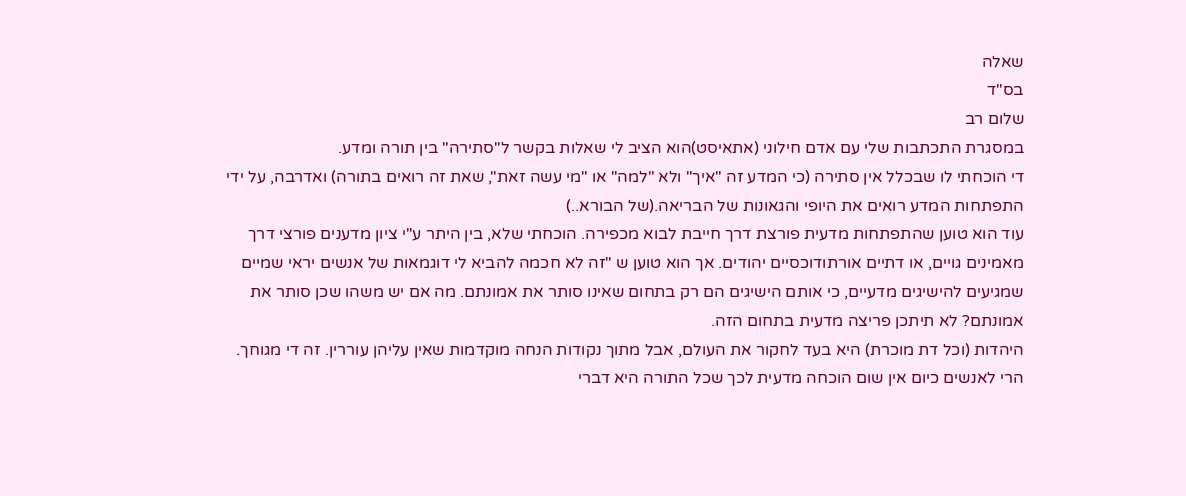שאלה
בס"ד
שלום רב
במסגרת התכתבות שלי עם אדם חילוני (אתאיסט)הוא הציב לי שאלות בקשר ל"סתירה" בין תורה ומדע.
די הוכחתי לו שבכלל אין סתירה (כי המדע זה "איך" ולא "למה" או "מי עשה זאת", שאת זה רואים בתורה) ואדרבה, על ידי התפתחות המדע רואים את היופי והגאונות של הבריאה.(של הבורא..)
עוד הוא טוען שהתפתחות מדעית פורצת דרך חייבת לבוא מכפירה. הוכחתי שלא, בין היתר ע"י ציון מדענים פורצי דרך מאמינים גויים, או דתיים אורתודוכסיים יהודים. אך הוא טוען ש "זה לא חכמה להביא לי דוגמאות של אנשים יראי שמיים שמגיעים להישיגים מדעיים, כי אותם הישיגים הם רק בתחום שאינו סותר את אמונתם. מה אם יש משהו שכן סותר את אמונתם? לא תיתכן פריצה מדעית בתחום הזה.
היהדות (וכל דת מוכרת) היא בעד לחקור את העולם, אבל מתוך נקודות הנחה מוקדמות שאין עליהן עוררין. זה די מגוחך. הרי לאנשים כיום אין שום הוכחה מדעית לכך שכל התורה היא דברי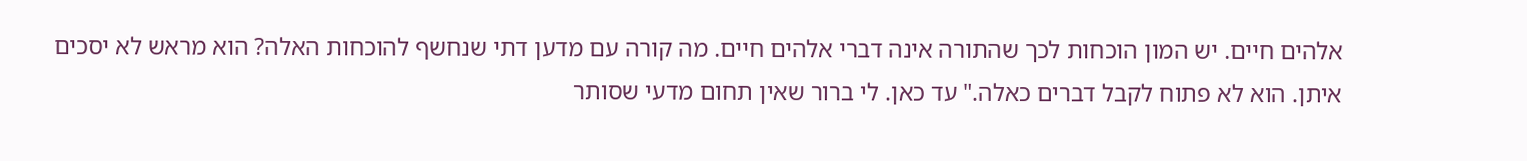אלהים חיים. יש המון הוכחות לכך שהתורה אינה דברי אלהים חיים. מה קורה עם מדען דתי שנחשף להוכחות האלה? הוא מראש לא יסכים איתן. הוא לא פתוח לקבל דברים כאלה." עד כאן. לי ברור שאין תחום מדעי שסותר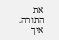את התורה. איך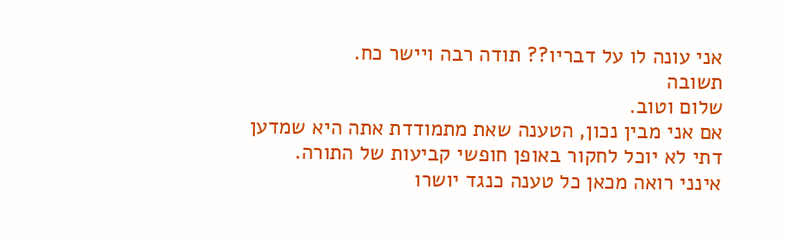אני עונה לו על דבריו?? תודה רבה ויישר כח.
תשובה
שלום וטוב.
אם אני מבין נכון, הטענה שאת מתמודדת אתה היא שמדען דתי לא יוכל לחקור באופן חופשי קביעות של התורה.
אינני רואה מכאן כל טענה כנגד יושרו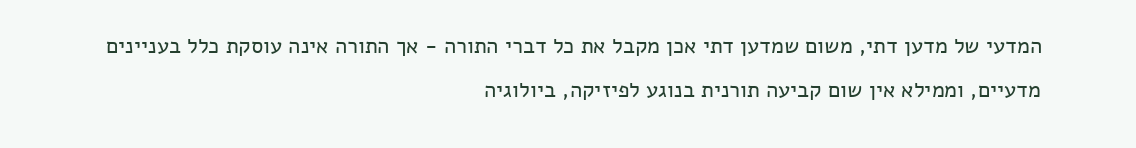המדעי של מדען דתי, משום שמדען דתי אכן מקבל את כל דברי התורה - אך התורה אינה עוסקת כלל בעניינים מדעיים, וממילא אין שום קביעה תורנית בנוגע לפיזיקה, ביולוגיה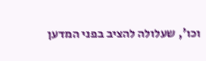וכו', שעלולה להציב בפני המדען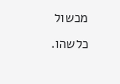מכשול כלשהו.